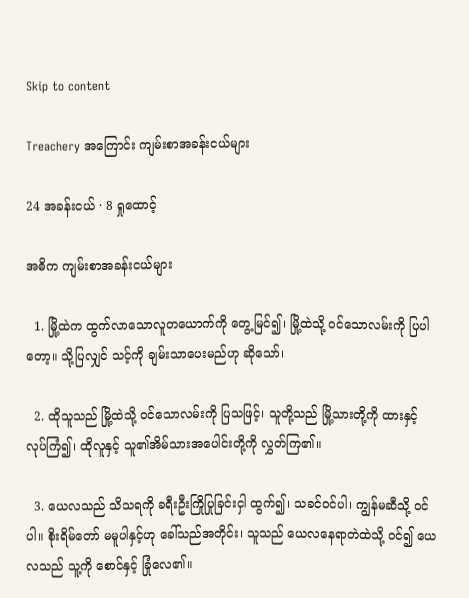Skip to content

Treachery အကြောင်း ကျမ်းစာအခန်းငယ်များ

24 အခန်းငယ် · 8 ရှုထောင့်

အဓိက ကျမ်းစာအခန်းငယ်များ

  1. မြို့ထဲက ထွက်လာသောလူတယောက်ကို တွေ့မြင်၍၊ မြို့ထဲသို့ ဝင်သောလမ်းကို ပြပါတော့။ သို့ပြလျှင် သင့်ကို ချမ်းသာပေးမည်ဟု ဆိုသော်၊

  2. ထိုသူသည် မြို့ထဲသို့ ဝင်သောလမ်းကို ပြသဖြင့်၊ သူတို့သည် မြို့သားတို့ကို ထားနှင့် လုပ်ကြံ၍၊ ထိုလူနှင့် သူ၏အိမ်သားအပေါင်းတို့ကို လွှတ်ကြ၏။

  3. ယေလသည် သိသရကို ခရီးဦးကြိုပြုခြင်းငှါ ထွက်၍၊ သခင်ဝင်ပါ၊ ကျွန်မဆီသို့ ဝင်ပါ။ စိုးရိမ်တော် မမူပါနှင့်ဟု ခေါ်သည်အတိုင်း၊ သူသည် ယေလနေရာတဲထဲသို့ ဝင်၍ ယေလသည် သူ့ကို စောင်နှင့် ခြုံလေ၏။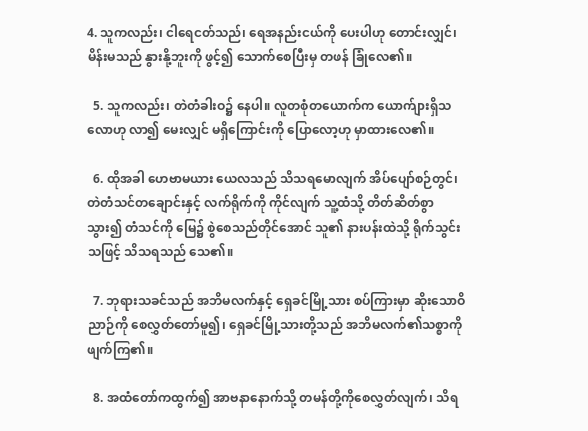4. သူကလည်း၊ ငါရေငတ်သည်၊ ရေအနည်းငယ်ကို ပေးပါဟု တောင်းလျှင်၊ မိန်းမသည် နွားနို့ဘူးကို ဖွင့်၍ သောက်စေပြီးမှ တဖန် ခြုံလေ၏။

  5. သူကလည်း၊ တဲတံခါးဝ၌ နေပါ။ လူတစုံတယောက်က ယောက်ျားရှိသလောဟု လာ၍ မေးလျှင် မရှိကြောင်းကို ပြောလော့ဟု မှာထားလေ၏။

  6. ထိုအခါ ဟေဗာမယား ယေလသည် သိသရမောလျက် အိပ်ပျော်စဉ်တွင်၊ တဲတံသင်တချောင်းနှင့် လက်ရိုက်ကို ကိုင်လျက် သူ့ထံသို့ တိတ်ဆိတ်စွာ သွား၍ တံသင်ကို မြေ၌ စွဲစေသည်တိုင်အောင် သူ၏ နားပန်းထဲသို့ ရိုက်သွင်းသဖြင့် သိသရသည် သေ၏။

  7. ဘုရားသခင်သည် အဘိမလက်နှင့် ရှေခင်မြို့သား စပ်ကြားမှာ ဆိုးသောဝိညာဉ်ကို စေလွှတ်တော်မူ၍၊ ရှေခင်မြို့သားတို့သည် အဘိမလက်၏သစ္စာကို ဖျက်ကြ၏။

  8. အထံတော်ကထွက်၍ အာဗနာနောက်သို့ တမန်တို့ကိုစေလွှတ်လျက်၊ သိရ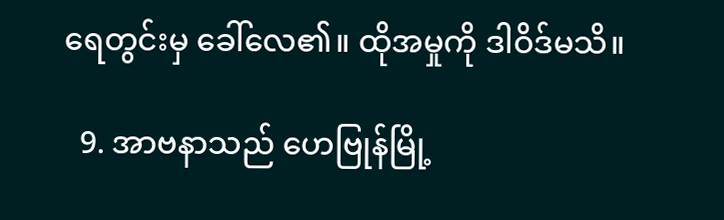ရေတွင်းမှ ခေါ်လေ၏။ ထိုအမှုကို ဒါဝိဒ်မသိ။

  9. အာဗနာသည် ဟေဗြုန်မြို့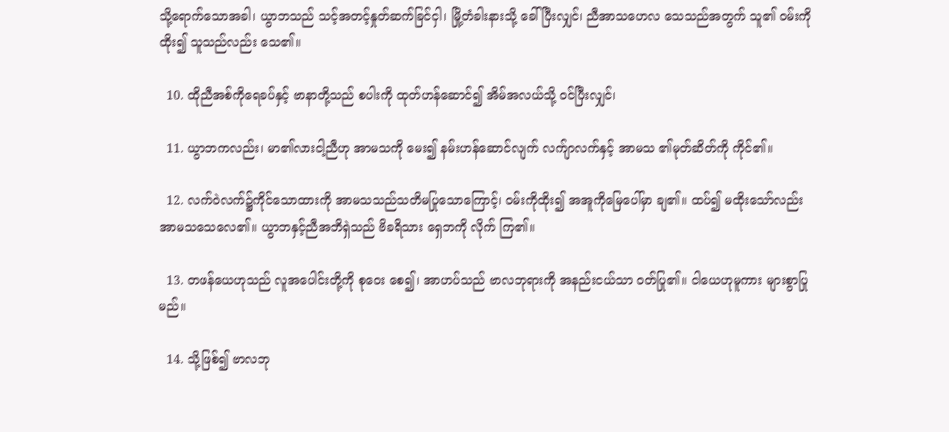သို့ရောက်သောအခါ၊ ယွာဘသည် သင့်အတင့်နှုတ်ဆက်ခြင်ငှါ၊ မြို့တံခါးနားသို့ ခေါ်ပြီးလျှင်၊ ညီအာသဟေလ သေသည်အတွက် သူ၏ ဝမ်းကိုထိုး၍ သူသည်လည်း သေ၏။

  10. ထိုညီအစ်ကိုရေခပ်နှင့် ဗာနာတို့သည် စပါးကို ထုတ်ဟန်ဆောင်၍ အိမ်အလယ်သို့ ဝင်ပြီးလျှင်၊

  11. ယွာဘကလည်း၊ မာ၏လားငါ့ညီဟု အာမသကို မေး၍ နမ်းဟန်ဆောင်လျက် လက်ျာလက်နှင့် အာမသ ၏မုတ်ဆိတ်ကို ကိုင်၏။

  12. လက်ဝဲလက်၌ကိုင်သောထားကို အာမသသည်သတိမပြုသောကြောင့်၊ ဝမ်းကိုထိုး၍ အအူကိုမြေပေါ်မှာ ချ၏။ ထပ်၍ မထိုးသော်လည်း အာမသသေလေ၏။ ယွာဘနှင့်ညီအဘိရှဲသည် ဗိခရိသား ရှေဘကို လိုက် ကြ၏။

  13. တဖန်ယေဟုသည် လူအပေါင်းတို့ကို စုဝေး စေ၍၊ အာဟပ်သည် ဗာလဘုရားကို အနည်းငယ်သာ ဝတ်ပြု၏။ ငါယေဟုမူကား များစွာပြုမည်။

  14. သို့ဖြစ်၍ ဗာလဘု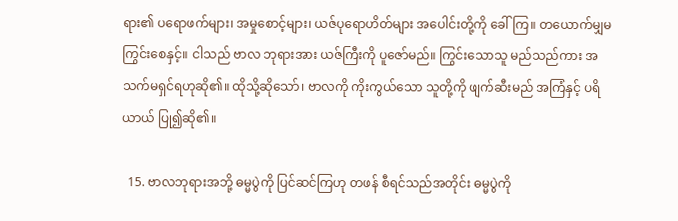ရား၏ ပရောဖက်များ၊ အမှုစောင့်များ၊ ယဇ်ပုရောဟိတ်များ အပေါင်းတို့ကို ခေါ်ကြ။ တယောက်မျှမကြွင်းစေနှင့်။ ငါသည် ဗာလ ဘုရားအား ယဇ်ကြီးကို ပူဇော်မည်။ ကြွင်းသောသူ မည်သည်ကား အသက်မရှင်ရဟုဆို၏။ ထိုသို့ဆိုသော်၊ ဗာလကို ကိုးကွယ်သော သူတို့ကို ဖျက်ဆီးမည် အကြံနှင့် ပရိယာယ် ပြု၍ဆို၏။

  15. ဗာလဘုရားအဘို့ ဓမ္မပွဲကို ပြင်ဆင်ကြဟု တဖန် စီရင်သည်အတိုင်း ဓမ္မပွဲကို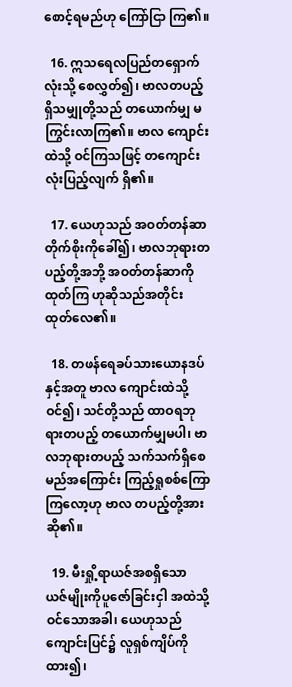စောင့်ရမည်ဟု ကြော်ငြာ ကြ၏။

  16. ဣသရေလပြည်တရှောက်လုံးသို့ စေလွှတ်၍၊ ဗာလတပည့် ရှိသမျှုတို့သည် တယောက်မျှ မကြွင်းလာကြ၏။ ဗာလ ကျောင်းထဲသို့ ဝင်ကြသဖြင့် တကျောင်းလုံးပြည့်လျက် ရှိ၏။

  17. ယေဟုသည် အဝတ်တန်ဆာတိုက်စိုးကိုခေါ်၍၊ ဗာလဘုရားတပည့်တို့အဘို့ အဝတ်တန်ဆာကို ထုတ်ကြ ဟုဆိုသည်အတိုင်း ထုတ်လေ၏။

  18. တဖန်ရေခပ်သားယောနဒပ်နှင့်အတူ ဗာလ ကျောင်းထဲသို့ ဝင်၍၊ သင်တို့သည် ထာဝရဘုရားတပည့် တယောက်မျှမပါ၊ ဗာလဘုရားတပည့် သက်သက်ရှိစေ မည်အကြောင်း ကြည့်ရှုစစ်ကြောကြလော့ဟု ဗာလ တပည့်တို့အား ဆို၏။

  19. မီးရှို့ရာယဇ်အစရှိသော ယဇ်မျိုးကိုပူဇော်ခြင်းငှါ အထဲသို့ဝင်သောအခါ၊ ယေဟုသည် ကျောင်းပြင်၌ လူရှစ်ကျိပ်ကိုထား၍၊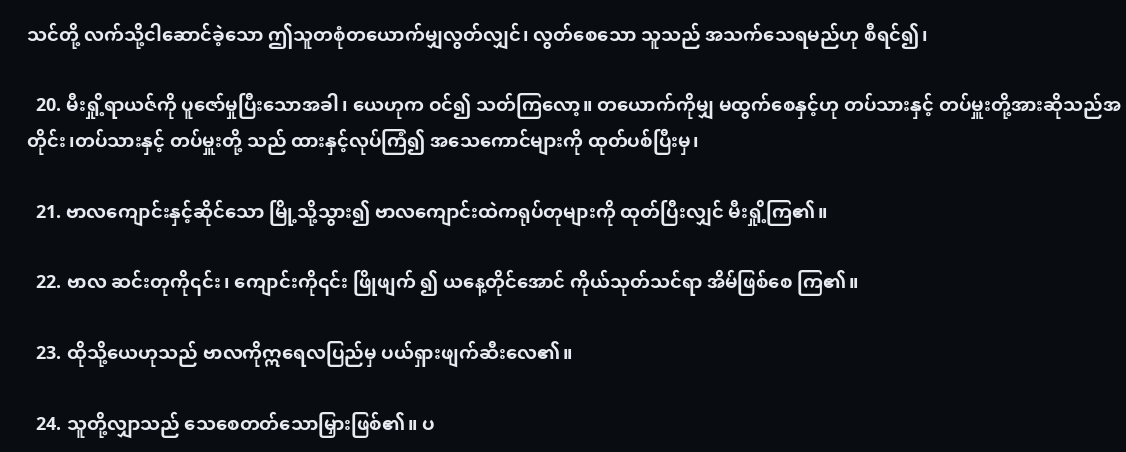သင်တို့ လက်သို့ငါဆောင်ခဲ့သော ဤသူတစုံတယောက်မျှလွတ်လျှင်၊ လွတ်စေသော သူသည် အသက်သေရမည်ဟု စီရင်၍၊

  20. မီးရှို့ရာယဇ်ကို ပူဇော်မှုပြီးသောအခါ၊ ယေဟုက ဝင်၍ သတ်ကြလော့။ တယောက်ကိုမျှ မထွက်စေနှင့်ဟု တပ်သားနှင့် တပ်မှူးတို့အားဆိုသည်အတိုင်း၊တပ်သားနှင့် တပ်မှူးတို့ သည် ထားနှင့်လုပ်ကြံ၍ အသေကောင်များကို ထုတ်ပစ်ပြီးမှ၊

  21. ဗာလကျောင်းနှင့်ဆိုင်သော မြို့သို့သွား၍ ဗာလကျောင်းထဲကရုပ်တုများကို ထုတ်ပြီးလျှင် မီးရှို့ကြ၏။

  22. ဗာလ ဆင်းတုကို၎င်း၊ ကျောင်းကို၎င်း ဖြိုဖျက် ၍ ယနေ့တိုင်အောင် ကိုယ်သုတ်သင်ရာ အိမ်ဖြစ်စေ ကြ၏။

  23. ထိုသို့ယေဟုသည် ဗာလကိုဣရေလပြည်မှ ပယ်ရှားဖျက်ဆီးလေ၏။

  24. သူတို့လျှာသည် သေစေတတ်သောမြှားဖြစ်၏။ ပ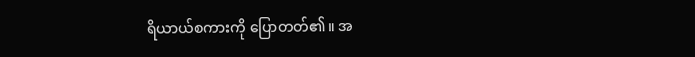ရိယာယ်စကားကို ပြောတတ်၏။ အ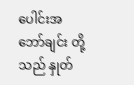ပေါင်းအဘော်ချင်း တို့သည် နှုတ်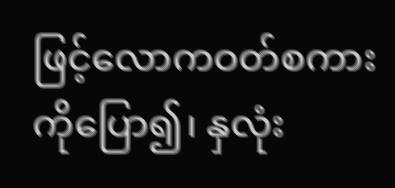ဖြင့်လောကဝတ်စကားကိုပြော၍၊ နှလုံး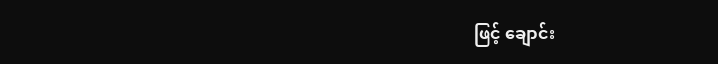ဖြင့် ချောင်း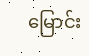မြောင်း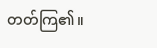တတ်ကြ၏။